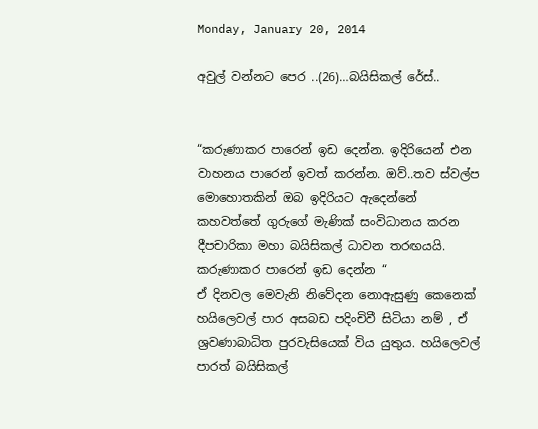Monday, January 20, 2014

අවුල් වන්නට පෙර ..(26)…බයිසිකල් රේස්..


“කරුණාකර පාරෙන් ඉඩ දෙන්න. ඉදිරියෙන් එන වාහනය පාරෙන් ඉවත් කරන්න. ඔව්..තව ස්වල්ප මොහොතකින් ඔබ ඉදිරියට ඇදෙන්නේ කහවත්තේ ගුරුගේ මැණික් සංවිධානය කරන දීපචාරිකා මහා බයිසිකල් ධාවන තරඟයයි. කරුණාකර පාරෙන් ඉඩ දෙන්න “
ඒ දිනවල මෙවැනි නිවේදන නොඇසුණු කෙනෙක් හයිලෙවල් පාර අසබඩ පදිංචිවී සිටියා නම් , ඒ ශ්‍රවණාබාධිත පුරවැසියෙක් විය යුතුය. හයිලෙවල් පාරත් බයිසිකල්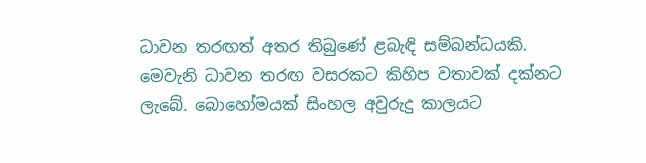ධාවන තරඟත් අතර තිබුණේ ළබැඳි සම්බන්ධයකි.
මෙවැනි ධාවන තරඟ වසරකට කිහිප වතාවක් දක්නට ලැබේ. බොහෝමයක් සිංහල අවුරුදු කාලයට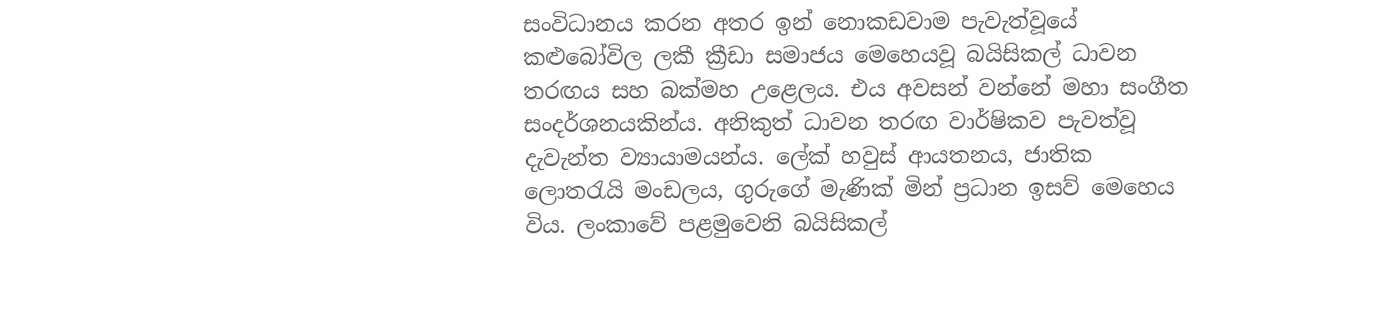සංවිධානය කරන අතර ඉන් නොකඩවාම පැවැත්වූයේ කළුබෝවිල ලකී ක්‍රීඩා සමාජය මෙහෙයවූ බයිසිකල් ධාවන තරඟය සහ බක්මහ උළෙලය. එය අවසන් වන්නේ මහා සංගීත සංදර්ශනයකින්ය. අනිකුත් ධාවන තරඟ වාර්ෂිකව පැවත්වූ දැවැන්ත ව්‍යායාමයන්ය. ලේක් හවුස් ආයතනය, ජාතික ලොතරැයි මංඩලය, ගුරුගේ මැණික් මින් ප්‍රධාන ඉසව් මෙහෙය විය. ලංකාවේ පළමුවෙනි බයිසිකල්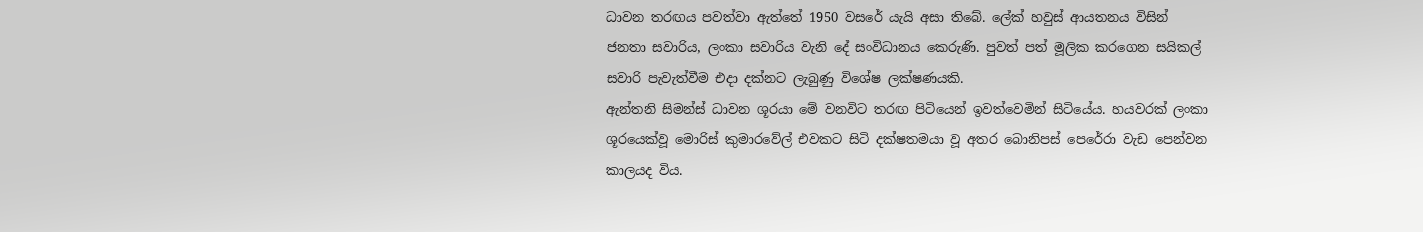ධාවන තරඟය පවත්වා ඇත්තේ 1950 වසරේ යැයි අසා තිබේ. ලේක් හවුස් ආයතනය විසින් ජනතා සවාරිය, ලංකා සවාරිය වැනි දේ සංවිධානය කෙරුණි. පුවත් පත් මූලික කරගෙන සයිකල් සවාරි පැවැත්වීම එදා දක්නට ලැබුණු විශේෂ ලක්ෂණයකි.
ඇන්තනි සිමන්ස් ධාවන ශූරයා මේ වනවිට තරඟ පිටියෙන් ඉවත්වෙමින් සිටියේය. හයවරක් ලංකා ශූරයෙක්වූ මොරිස් කුමාරවේල් එවකට සිටි දක්ෂතමයා වූ අතර බොනිපස් පෙරේරා වැඩ පෙන්වන කාලයද විය.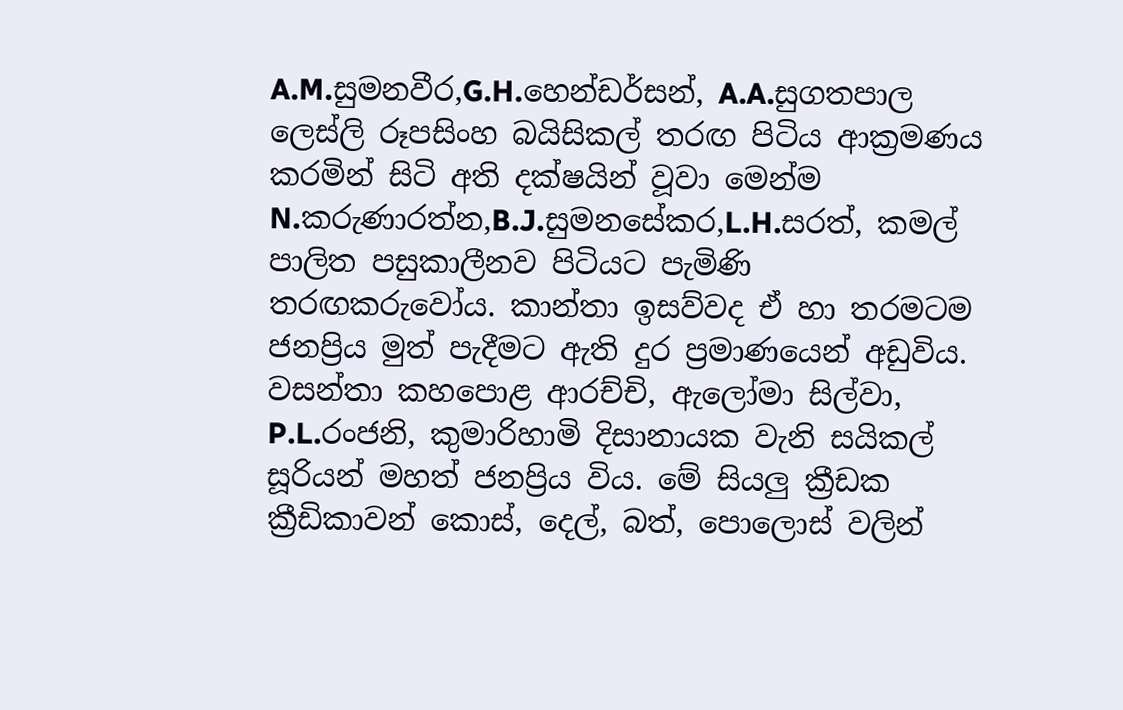A.M.සුමනවීර,G.H.හෙන්ඩර්සන්, A.A.සුගතපාල ලෙස්ලි රූපසිංහ බයිසිකල් තරඟ පිටිය ආක්‍රමණය කරමින් සිටි අති දක්ෂයින් වූවා මෙන්ම N.කරුණාරත්න,B.J.සුමනසේකර,L.H.සරත්, කමල් පාලිත පසුකාලීනව පිටියට පැමිණි තරඟකරුවෝය. කාන්තා ඉසව්වද ඒ හා තරමටම ජනප්‍රිය මුත් පැදීමට ඇති දුර ප්‍රමාණයෙන් අඩුවිය. වසන්තා කහපොළ ආරච්චි, ඇලෝමා සිල්වා, P.L.රංජනි, කුමාරිහාමි දිසානායක වැනි සයිකල් සූරියන් මහත් ජනප්‍රිය විය. මේ සියලු ක්‍රීඩක ක්‍රීඩිකාවන් කොස්, දෙල්, බත්, පොලොස් වලින්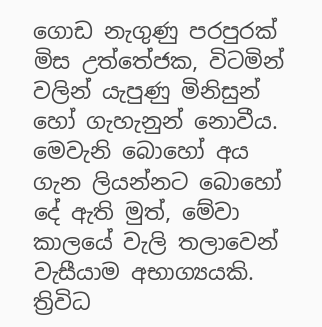ගොඩ නැගුණු පරපුරක් මිස උත්තේජක, විටමින් වලින් යැපුණු මිනිසුන් හෝ ගැහැනුන් නොවීය. මෙවැනි බොහෝ අය ගැන ලියන්නට බොහෝ දේ ඇති මුත්, මේවා කාලයේ වැලි තලාවෙන් වැසීයාම අභාග්‍යයකි. ත්‍රිවිධ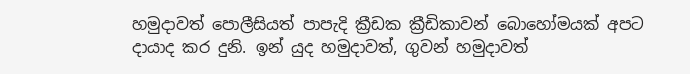හමුදාවත් පොලීසියත් පාපැදි ක්‍රීඩක ක්‍රීඩිකාවන් බොහෝමයක් අපට දායාද කර දුනි. ඉන් යුද හමුදාවත්, ගුවන් හමුදාවත්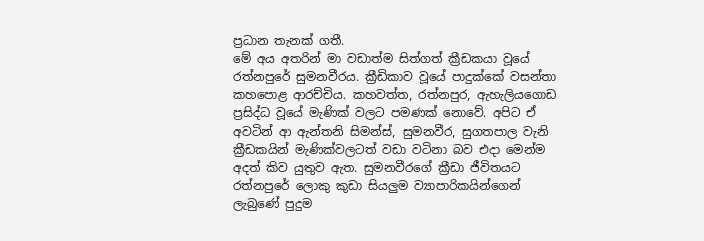ප්‍රධාන තැනක් ගතී.
මේ අය අතරින් මා වඩාත්ම සිත්ගත් ක්‍රීඩකයා වූයේ රත්නපුරේ සුමනවීරය. ක්‍රීඩිකාව වූයේ පාදුක්කේ වසන්තා කහපොළ ආරච්චිය. කහවත්ත, රත්නපුර, ඇහැලියගොඩ ප්‍රසිද්ධ වූයේ මැණික් වලට පමණක් නොවේ. අපිට ඒ අවටින් ආ ඇන්තනි සිමන්ස්, සුමනවීර, සුගතපාල වැනි ක්‍රීඩකයින් මැණික්වලටත් වඩා වටිනා බව එදා මෙන්ම අදත් කිව යුතුව ඇත. සුමනවීරගේ ක්‍රීඩා ජීවිතයට රත්නපුරේ ලොකු කුඩා සියලුම ව්‍යාපාරිකයින්ගෙන් ලැබුණේ පුදුම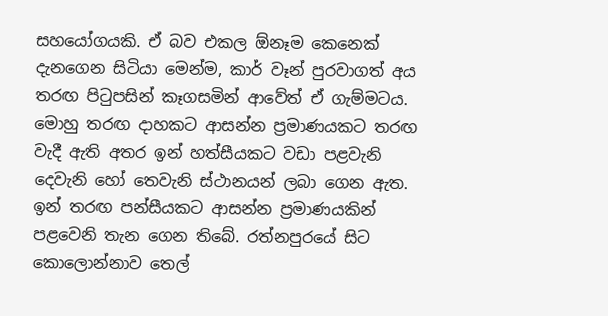සහයෝගයකි. ඒ බව එකල ඕනෑම කෙනෙක් දැනගෙන සිටියා මෙන්ම, කාර් වෑන් පුරවාගත් අය තරඟ පිටුපසින් කෑගසමින් ආවේත් ඒ ගැම්මටය. මොහු තරඟ දාහකට ආසන්න ප්‍රමාණයකට තරඟ වැදී ඇති අතර ඉන් හත්සීයකට වඩා පළවැනි දෙවැනි හෝ තෙවැනි ස්ථානයන් ලබා ගෙන ඇත. ඉන් තරඟ පන්සීයකට ආසන්න ප්‍රමාණයකින් පළවෙනි තැන ගෙන තිබේ. රත්නපුරයේ සිට කොලොන්නාව තෙල්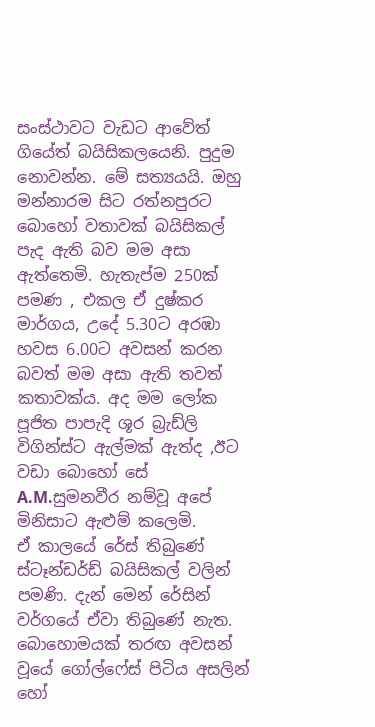සංස්ථාවට වැඩට ආවේත් ගියේත් බයිසිකලයෙනි. පුදුම නොවන්න. මේ සත්‍යයයි. ඔහු මන්නාරම සිට රත්නපුරට බොහෝ වතාවක් බයිසිකල් පැද ඇති බව මම අසා ඇත්තෙමි. හැතැප්ම 250ක් පමණ , එකල ඒ දුෂ්කර මාර්ගය, උදේ 5.30ට අරඹා හවස 6.00ට අවසන් කරන බවත් මම අසා ඇති තවත් කතාවක්ය. අද මම ලෝක පූජිත පාපැදි ශූර බ්‍රැඩ්ලි විගින්ස්ට ඇල්මක් ඇත්ද ,ඊට වඩා බොහෝ සේ A.M.සුමනවීර නම්වූ අපේ මිනිසාට ඇළුම් කලෙමි.
ඒ කාලයේ රේස් තිබුණේ ස්ටෑන්ඩර්ඩ් බයිසිකල් වලින් පමණි. දැන් මෙන් රේසින් වර්ගයේ ඒවා තිබුණේ නැත. බොහොමයක් තරඟ අවසන් වූයේ ගෝල්ෆේස් පිටිය අසලින් හෝ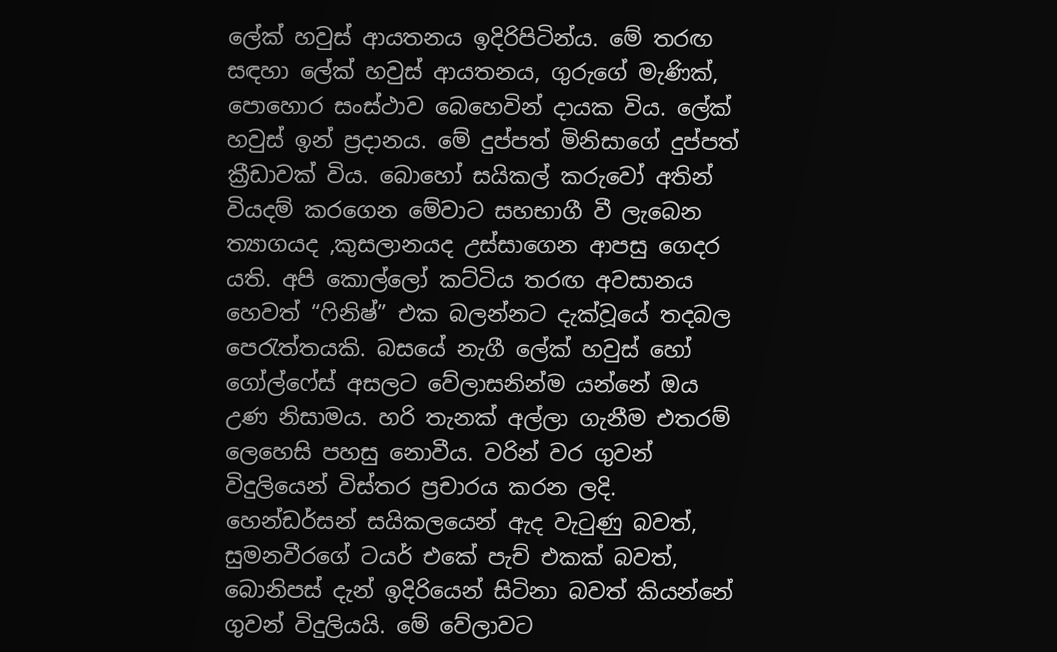ලේක් හවුස් ආයතනය ඉදිරිපිටින්ය. මේ තරඟ සඳහා ලේක් හවුස් ආයතනය, ගුරුගේ මැණික්, පොහොර සංස්ථාව බෙහෙවින් දායක විය. ලේක් හවුස් ඉන් ප්‍රදානය. මේ දුප්පත් මිනිසාගේ දුප්පත් ක්‍රීඩාවක් විය. බොහෝ සයිකල් කරුවෝ අතින් වියදම් කරගෙන මේවාට සහභාගී වී ලැබෙන ත්‍යාගයද ,කුසලානයද උස්සාගෙන ආපසු ගෙදර යති. අපි කොල්ලෝ කට්ටිය තරඟ අවසානය හෙවත් “ෆිනිෂ්” එක බලන්නට දැක්වූයේ තදබල පෙරැත්තයකි. බසයේ නැගී ලේක් හවුස් හෝ ගෝල්ෆේස් අසලට වේලාසනින්ම යන්නේ ඔය උණ නිසාමය. හරි තැනක් අල්ලා ගැනීම එතරම් ලෙහෙසි පහසු නොවීය. වරින් වර ගුවන් විදුලියෙන් විස්තර ප්‍රචාරය කරන ලදි. හෙන්ඩර්සන් සයිකලයෙන් ඇද වැටුණු බවත්, සුමනවීරගේ ටයර් එකේ පැච් එකක් බවත්, බොනිපස් දැන් ඉදිරියෙන් සිටිනා බවත් කියන්නේ ගුවන් විදුලියයි. මේ වේලාවට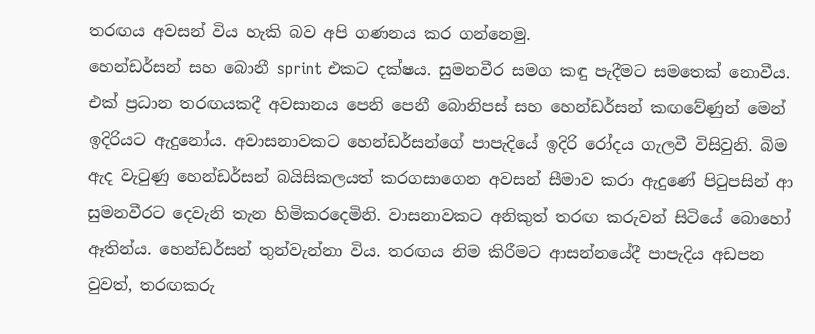තරඟය අවසන් විය හැකි බව අපි ගණනය කර ගන්නෙමු.
හෙන්ඩර්සන් සහ බොනී sprint එකට දක්ෂය. සුමනවීර සමග කඳු පැදීමට සමතෙක් නොවීය. එක් ප්‍රධාන තරඟයකදී අවසානය පෙනි පෙනී බොනිපස් සහ හෙන්ඩර්සන් කඟවේණුන් මෙන් ඉදිරියට ඇදුනෝය. අවාසනාවකට හෙන්ඩර්සන්ගේ පාපැදියේ ඉදිරි රෝදය ගැලවී විසිවුනි. බිම ඇද වැටුණු හෙන්ඩර්සන් බයිසිකලයත් කරගසාගෙන අවසන් සීමාව කරා ඇදුණේ පිටුපසින් ආ සුමනවීරට දෙවැනි තැන හිමිකරදෙමිනි. වාසනාවකට අනිකුත් තරඟ කරුවන් සිටියේ බොහෝ ඈතින්ය. හෙන්ඩර්සන් තුන්වැන්නා විය. තරඟය නිම කිරීමට ආසන්නයේදී පාපැදිය අඩපන වුවත්, තරඟකරු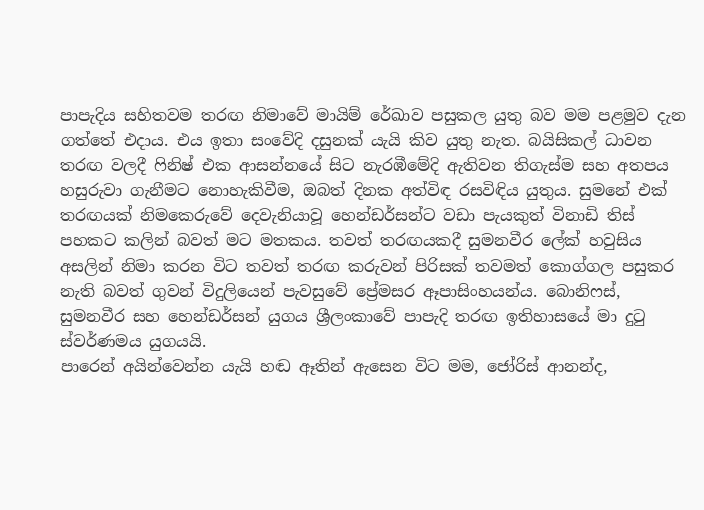පාපැදිය සහිතවම තරඟ නිමාවේ මායිම් රේඛාව පසුකල යුතු බව මම පළමුව දැන ගත්තේ එදාය. එය ඉතා සංවේදි දසුනක් යැයි කිව යුතු නැත. බයිසිකල් ධාවන තරඟ වලදී ෆිනිෂ් එක ආසන්නයේ සිට නැරඹීමේදි ඇතිවන තිගැස්ම සහ අතපය හසුරුවා ගැනීමට නොහැකිවීම, ඔබත් දිනක අත්විඳ රසවිඳිය යුතුය. සුමනේ එක් තරඟයක් නිමකෙරුවේ දෙවැනියාවූ හෙන්ඩර්සන්ට වඩා පැයකුත් විනාඩි තිස් පහකට කලින් බවත් මට මතකය. තවත් තරඟයකදී සුමනවීර ලේක් හවුසිය අසලින් නිමා කරන විට තවත් තරඟ කරුවන් පිරිසක් තවමත් කොග්ගල පසුකර නැති බවත් ගුවන් විදුලියෙන් පැවසුවේ ප්‍රේමසර ඈපාසිංහයන්ය. බොනිෆස්, සුමනවීර සහ හෙන්ඩර්සන් යුගය ශ්‍රීලංකාවේ පාපැදි තරඟ ඉතිහාසයේ මා දුටු ස්වර්ණමය යුගයයි.
පාරෙන් අයින්වෙන්න යැයි හඬ ඈතින් ඇසෙන විට මම, ජෝරිස් ආනන්ද,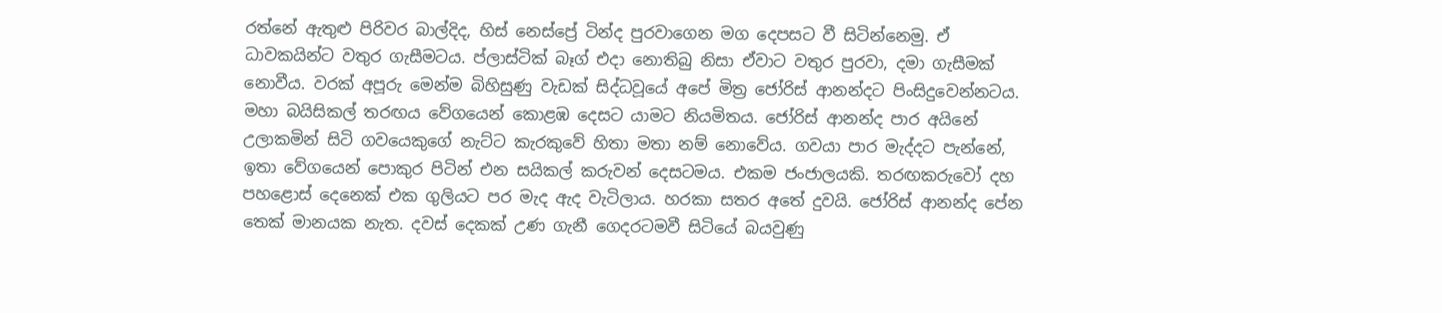රත්නේ ඇතුළු පිරිවර බාල්දිද, හිස් නෙස්ප්‍රේ ටින්ද පුරවාගෙන මග දෙපසට වී සිටින්නෙමු. ඒ ධාවකයින්ට වතුර ගැසීමටය. ප්ලාස්ටික් බෑග් එදා නොතිබු නිසා ඒවාට වතුර පුරවා, දමා ගැසීමක් නොවීය. වරක් අපූරු මෙන්ම බිහිසුණු වැඩක් සිද්ධවූයේ අපේ මිත්‍ර ජෝරිස් ආනන්දට පිංසිදුවෙන්නටය. මහා බයිසිකල් තරඟය වේගයෙන් කොළඹ දෙසට යාමට නියමිතය. ජෝරිස් ආනන්ද පාර අයිනේ උලාකමින් සිටි ගවයෙකුගේ නැට්ට කැරකුවේ හිතා මතා නම් නොවේය. ගවයා පාර මැද්දට පැන්නේ, ඉතා වේගයෙන් පොකුර පිටින් එන සයිකල් කරුවන් දෙසටමය. එකම ජංජාලයකි. තරඟකරුවෝ දහ පහළොස් දෙනෙක් එක ගුලියට පර මැද ඇද වැටිලාය. හරකා සතර අතේ දුවයි. ජෝරිස් ආනන්ද පේන තෙක් මානයක නැත. දවස් දෙකක් උණ ගැනී ගෙදරටමවී සිටියේ බයවුණු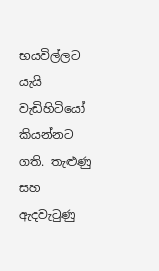භයවිල්ලට යැයි වැඩිහිටියෝ කියන්නට ගති. තැළුණු සහ ඇදවැටුණු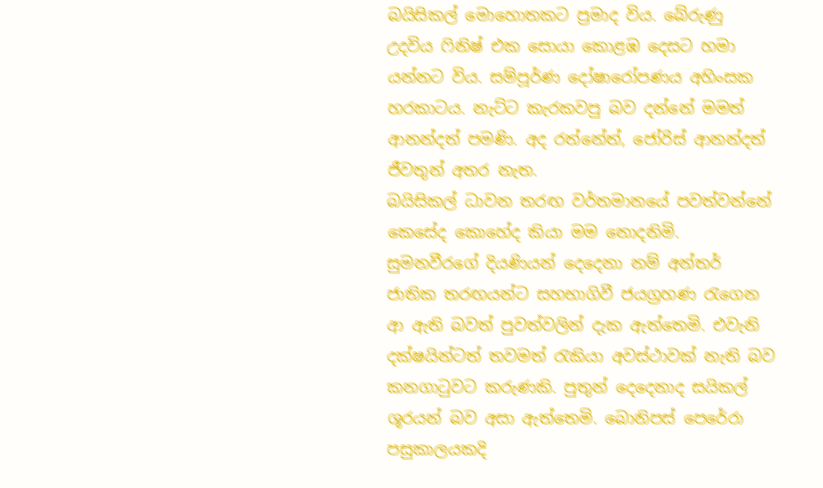බයිසිකල් මොහොතකට ප්‍රමාද විය. බේරුණු උදවිය ෆිනිෂ් එක සොයා කොළඹ දෙසට හමා යන්නට විය. සම්පූර්ණ දෝෂාරෝපණය අහිංසක හරකාටය. නැට්ට කැරකවපු බව දන්නේ මමත් ආනන්දත් පමණි. අද රත්නේත්, ජෝරිස් ආනන්දත් ජීවතුන් අතර නැත.
බයිසිකල් ධාවන තරඟ වර්තමානයේ පවත්වන්නේ කෙසේද කොහේද කියා මම නොදනිමි. සුමනවීරගේ දියණියන් දෙදෙනා නම් අන්තර් ජාතික තරඟයන්ට සහභාගිවී ජයග්‍රහණ රැගෙන ආ ඇති බවත් පුවත්වලින් දැක ඇත්තෙමි. එවැනි දක්ෂයින්ටත් තවමත් රැකියා අවස්ථාවක් නැති බව කනගාටුවට කරුණකි. පුතුන් දෙදෙනාද සයිකල් ශූරයන් බව අසා ඇත්තෙමි. බොනිපස් පෙරේරා පසුකාලයකදි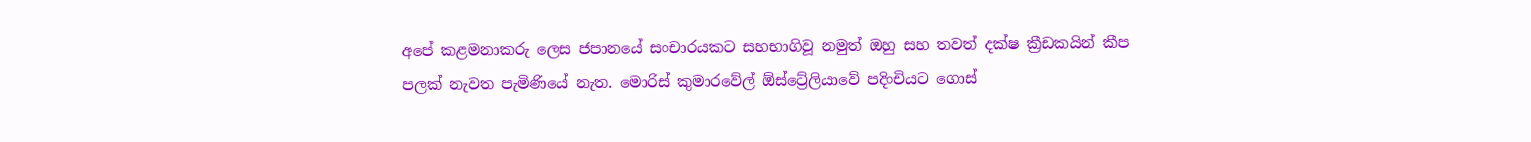අපේ කළමනාකරු ලෙස ජපානයේ සංචාරයකට සහභාගිවූ නමුත් ඔහු සහ තවත් දක්ෂ ක්‍රීඩකයින් කීප පලක් නැවත පැමිණියේ නැත. මොරිස් කුමාරවේල් ඕස්ට්‍රේලියාවේ පදිංචියට ගොස්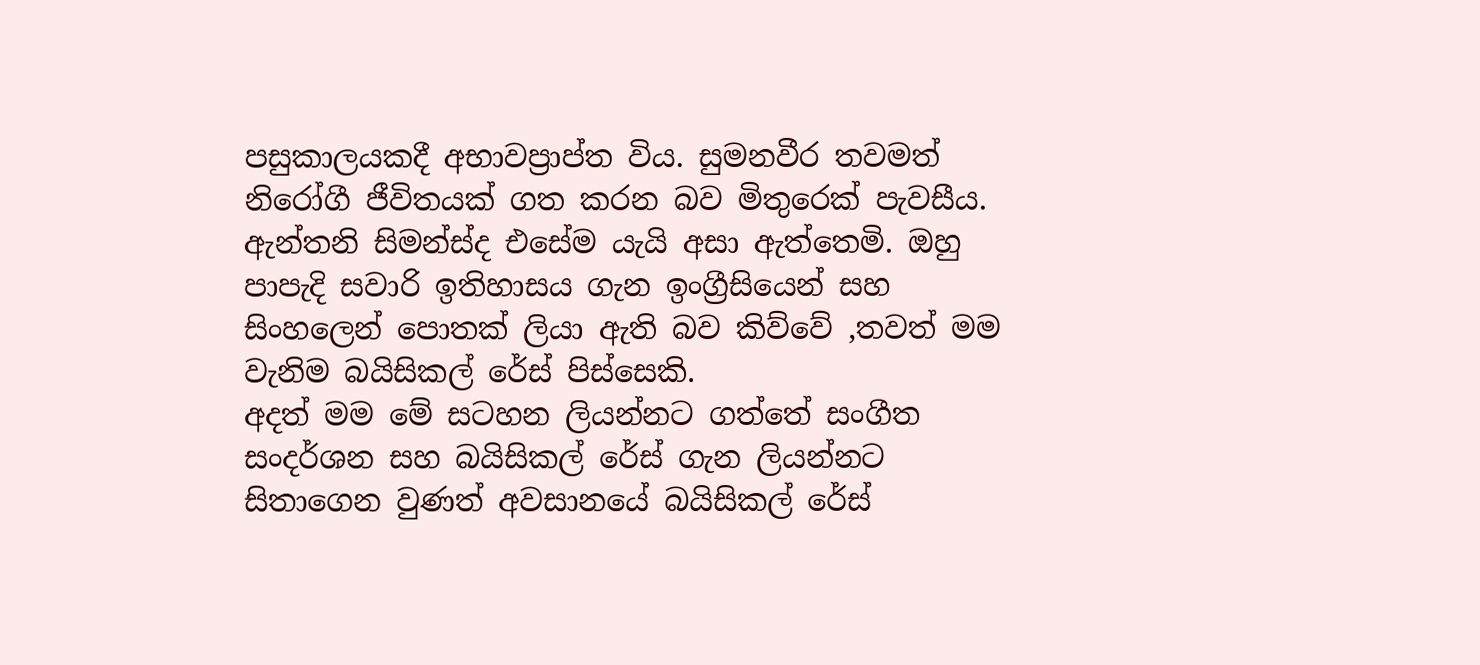පසුකාලයකදී අභාවප්‍රාප්ත විය. සුමනවීර තවමත් නිරෝගී ජීවිතයක් ගත කරන බව මිතුරෙක් පැවසීය. ඇන්තනි සිමන්ස්ද එසේම යැයි අසා ඇත්තෙමි. ඔහු පාපැදි සවාරි ඉතිහාසය ගැන ඉංග්‍රීසියෙන් සහ සිංහලෙන් පොතක් ලියා ඇති බව කිව්වේ ,තවත් මම වැනිම බයිසිකල් රේස් පිස්සෙකි.
අදත් මම මේ සටහන ලියන්නට ගත්තේ සංගීත සංදර්ශන සහ බයිසිකල් රේස් ගැන ලියන්නට සිතාගෙන වුණත් අවසානයේ බයිසිකල් රේස්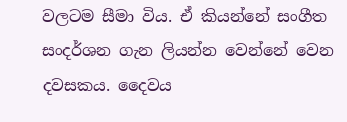වලටම සීමා විය. ඒ කියන්නේ සංගීත සංදර්ශන ගැන ලියන්න වෙන්නේ වෙන දවසකය. දෛවය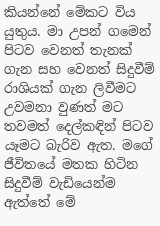කියන්නේ මේකට විය යුතුය. මා උපන් ගමෙන් පිටව වෙනත් තැනක් ගැන සහ වෙනත් සිදුවීම් රාශියක් ගැන ලිවීමට උවමනා වුණත් මට තවමත් දෙල්කඳින් පිටව යෑමට බැරිව ඇත. මගේ ජීවිතයේ මතක හිටින සිදුවීම් වැඩියෙන්ම ඇත්තේ මේ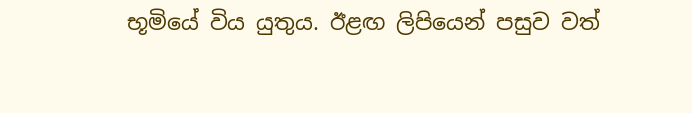භූමියේ විය යුතුය. ඊළඟ ලිපියෙන් පසුව වත්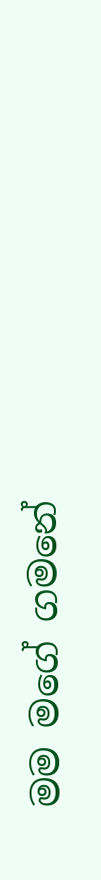මම මගේ ගමනේ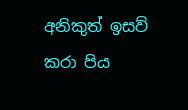අනිකුත් ඉසව් කරා පිය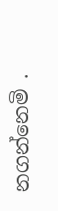නගන්නෙමි .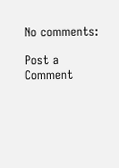No comments:

Post a Comment